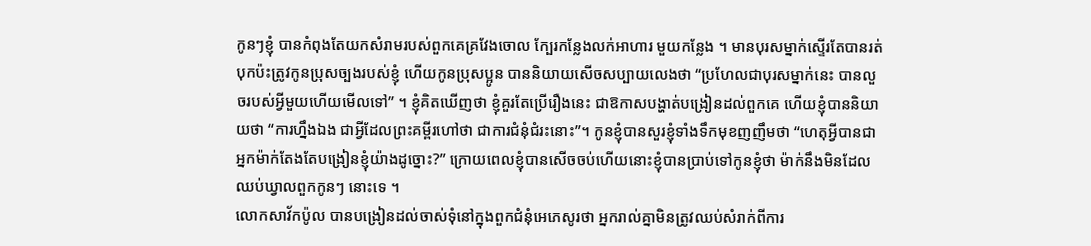កូនៗខ្ញុំ បានកំពុងតែយកសំរាមរបស់ពួកគេគ្រវែងចោល ក្បែរកន្លែងលក់អាហារ មួយកន្លែង ។ មានបុរសម្នាក់ស្ទើរតែបានរត់បុកប៉ះត្រូវកូនប្រុសច្បងរបស់ខ្ញុំ ហើយកូនប្រុសប្អូន បាននិយាយសើចសប្បាយលេងថា “ប្រហែលជាបុរសម្នាក់នេះ បានលួចរបស់អ្វីមួយហើយមើលទៅ” ។ ខ្ញុំគិតឃើញថា ខ្ញុំគួរតែប្រើរឿងនេះ ជាឱកាសបង្ហាត់បង្រៀនដល់ពួកគេ ហើយខ្ញុំបាននិយាយថា “ការហ្នឹងឯង ជាអ្វីដែលព្រះគម្ពីរហៅថា ជាការជំនុំជំរះនោះ”។ កូនខ្ញុំបានសួរខ្ញុំទាំងទឹកមុខញញឹមថា “ហេតុអ្វីបានជាអ្នកម៉ាក់តែងតែបង្រៀនខ្ញុំយ៉ាងដូច្នោះ?” ក្រោយពេលខ្ញុំបានសើចចប់ហើយនោះខ្ញុំបានប្រាប់ទៅកូនខ្ញុំថា ម៉ាក់នឹងមិនដែលឈប់ឃ្វាលពួកកូនៗ នោះទេ ។
លោកសាវ័កប៉ូល បានបង្រៀនដល់ចាស់ទុំនៅក្នុងពួកជំនុំអេភេសូរថា អ្នករាល់គ្នាមិនត្រូវឈប់សំរាក់ពីការ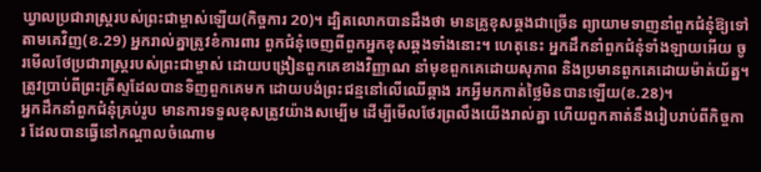ឃ្វាលប្រជារាស្ត្ររបស់ព្រះជាម្ចាស់ឡើយ(កិច្ចការ 20)។ ដ្បិតលោកបានដឹងថា មានគ្រូខុសឆ្គងជាច្រើន ព្យាយាមទាញនាំពួកជំនុំឱ្យទៅតាមគេវិញ(ខ.29) អ្នករាល់គ្នាត្រូវខំការពារ ពួកជំនុំចេញពីពួកអ្នកខុសឆ្គងទាំងនោះ។ ហេតុនេះ អ្នកដឹកនាំពួកជំនុំទាំងឡាយអើយ ចូរមើលថែប្រជារាស្ត្ររបស់ព្រះជាម្ចាស់ ដោយបង្រៀនពួកគេខាងវិញ្ញាណ នាំមុខពួកគេដោយសុភាព និងប្រមានពួកគេដោយម៉ាត់យ័ត្ន។ ត្រូវប្រាប់ពីព្រះគ្រីស្ទដែលបានទិញពួកគេមក ដោយបង់ព្រះជន្មនៅលើឈើឆ្កាង រកអ្វីមកកាត់ថ្លៃមិនបានឡើយ(ខ.28)។
អ្នកដឹកនាំពួកជំនុំគ្រប់រូប មានការទទួលខុសត្រូវយ៉ាងសម្បើម ដើម្បីមើលថែរព្រលឹងយើងរាល់គ្នា ហើយពួកគាត់នឹងរៀបរាប់ពីកិច្ចការ ដែលបានធ្វើនៅកណ្តាលចំណោម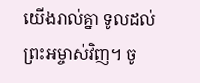យើងរាល់គ្នា ទូលដល់ព្រះអម្ចាស់វិញ។ ចូ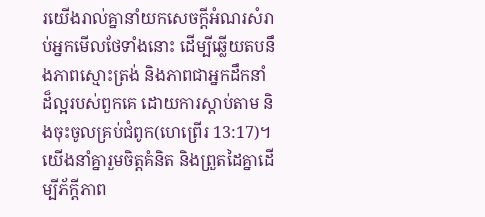រយើងរាល់គ្នានាំយកសេចក្តីអំណរសំរាប់អ្នកមើលថែទាំងនោះ ដើម្បីឆ្លើយតបនឹងភាពស្មោះត្រង់ និងភាពជាអ្នកដឹកនាំដ៏ល្អរបស់ពួកគេ ដោយការស្តាប់តាម និងចុះចូលគ្រប់ជំពូក(ហេព្រើរ 13:17)។
យើងនាំគ្នារួមចិត្តគំនិត និងព្រួតដៃគ្នាដើម្បីភ័ក្តីភាព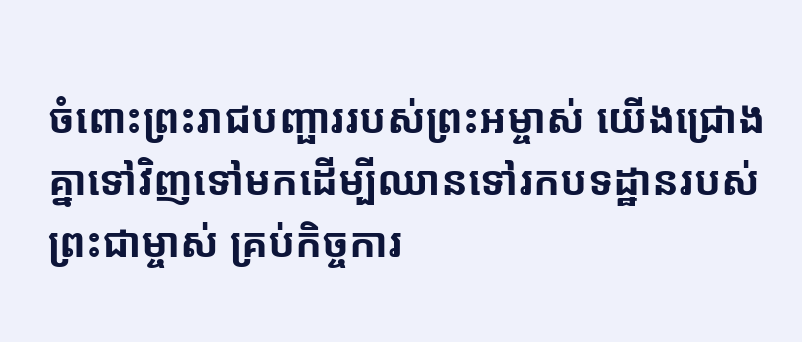ចំពោះព្រះរាជបញ្ផាររបស់ព្រះអម្ចាស់ យើងជ្រោងគ្នាទៅវិញទៅមកដើម្បីឈានទៅរកបទដ្ឋានរបស់ព្រះជាម្ចាស់ គ្រប់កិច្ចការ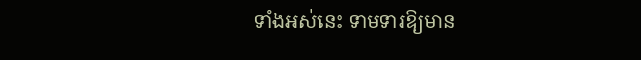ទាំងអស់នេះ ទាមទារឱ្យមាន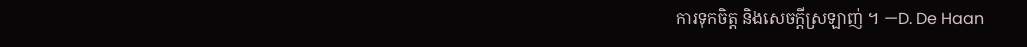ការទុកចិត្ត និងសេចក្តីស្រឡាញ់ ។ —D. De Haan